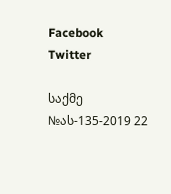Facebook Twitter

საქმე №ას-135-2019 22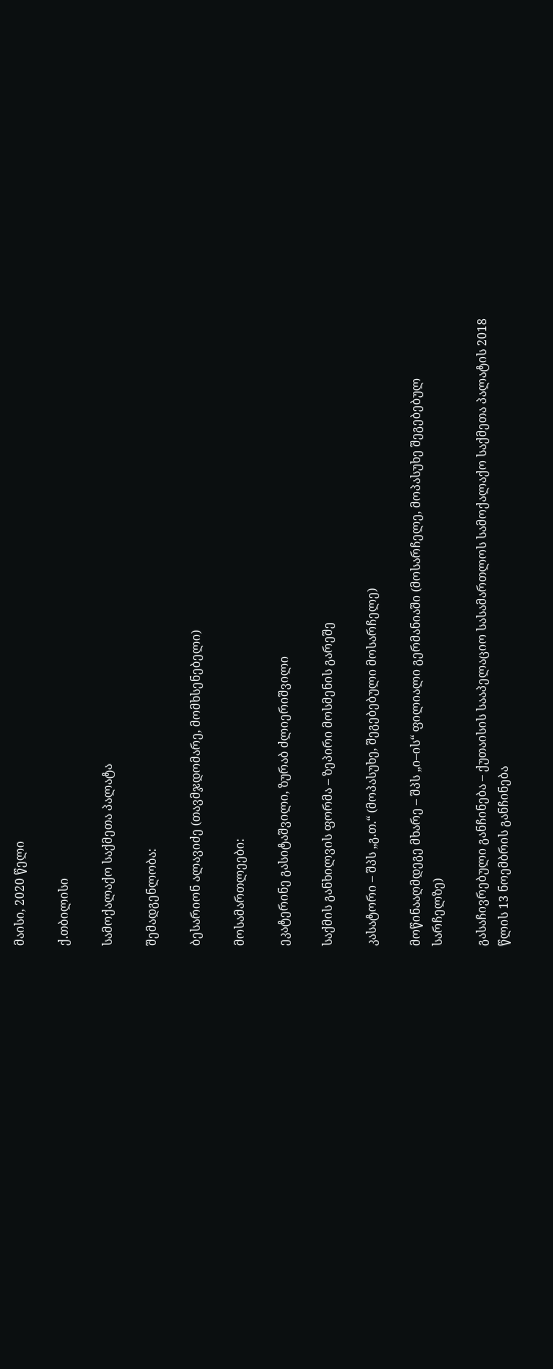მაისი, 2020 წელი

ქ.თბილისი

სამოქალაქო საქმეთა პალატა

შემადგენლობა:

ბესარიონ ალავიძე (თავმჯდომარე, მომხსენებელი)

მოსამართლეები:

ეკატერინე გასიტაშვილი, ზურაბ ძლიერიშვილი

საქმის განხილვის ფორმა – ზეპირი მოსმენის გარეშე

კასატორი – შპს „გ.თ.“ (მოპასუხე, შეგებებული მოსარჩელე)

მოწინააღმდეგე მხარე – შპს „ი–ის“ ფილიალი გერმანიაში (მოსარჩელე, მოპასუხე შეგებებულ სარჩელზე)

გასაჩივრებული განჩინება – ქუთაისის სააპელაციო სასამართლოს სამოქალაქო საქმეთა პალატის 2018 წლის 13 ნოემბრის განჩინება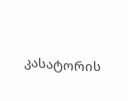კასატორის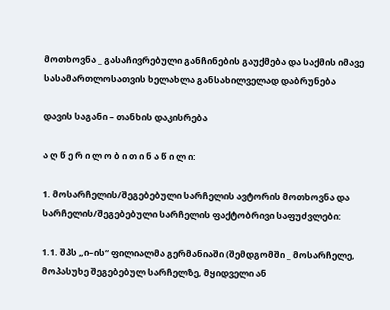მოთხოვნა _ გასაჩივრებული განჩინების გაუქმება და საქმის იმავე სასამართლოსათვის ხელახლა განსახილველად დაბრუნება

დავის საგანი – თანხის დაკისრება

ა ღ წ ე რ ი ლ ო ბ ი თ ი ნ ა წ ი ლ ი:

1. მოსარჩელის/შეგებებული სარჩელის ავტორის მოთხოვნა და სარჩელის/შეგებებული სარჩელის ფაქტობრივი საფუძვლები:

1.1. შპს „ი–ის“ ფილიალმა გერმანიაში (შემდგომში _ მოსარჩელე, მოპასუხე შეგებებულ სარჩელზე, მყიდველი ან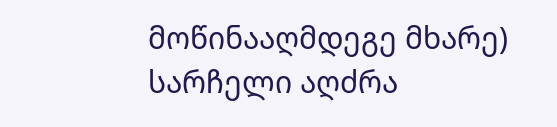მოწინააღმდეგე მხარე) სარჩელი აღძრა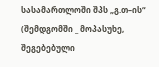სასამართლოში შპს „გ.თ–ის“ (შემდგომში _ მოპასუხე, შეგებებული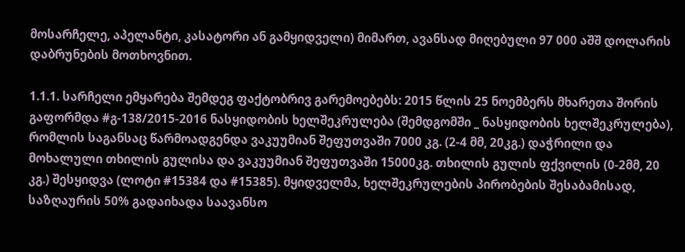მოსარჩელე, აპელანტი, კასატორი ან გამყიდველი) მიმართ, ავანსად მიღებული 97 000 აშშ დოლარის დაბრუნების მოთხოვნით.

1.1.1. სარჩელი ემყარება შემდეგ ფაქტობრივ გარემოებებს: 2015 წლის 25 ნოემბერს მხარეთა შორის გაფორმდა #გ-138/2015-2016 ნასყიდობის ხელშეკრულება (შემდგომში _ ნასყიდობის ხელშეკრულება), რომლის საგანსაც წარმოადგენდა ვაკუუმიან შეფუთვაში 7000 კგ. (2-4 მმ, 20კგ.) დაჭრილი და მოხალული თხილის გულისა და ვაკუუმიან შეფუთვაში 15000კგ. თხილის გულის ფქვილის (0-2მმ, 20 კგ.) შესყიდვა (ლოტი #15384 და #15385). მყიდველმა, ხელშეკრულების პირობების შესაბამისად, საზღაურის 50% გადაიხადა საავანსო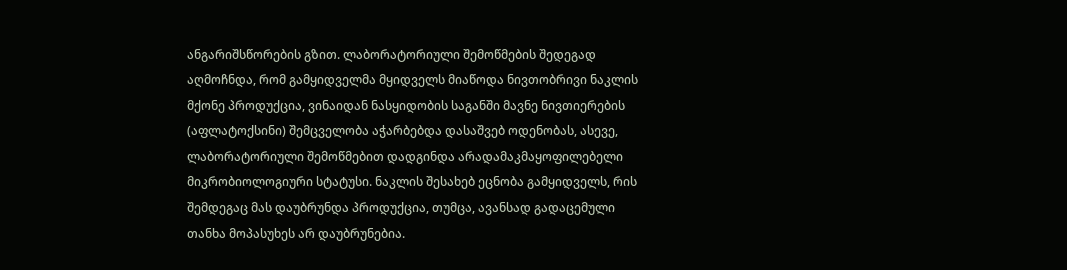ანგარიშსწორების გზით. ლაბორატორიული შემოწმების შედეგად აღმოჩნდა, რომ გამყიდველმა მყიდველს მიაწოდა ნივთობრივი ნაკლის მქონე პროდუქცია, ვინაიდან ნასყიდობის საგანში მავნე ნივთიერების (აფლატოქსინი) შემცველობა აჭარბებდა დასაშვებ ოდენობას, ასევე, ლაბორატორიული შემოწმებით დადგინდა არადამაკმაყოფილებელი მიკრობიოლოგიური სტატუსი. ნაკლის შესახებ ეცნობა გამყიდველს, რის შემდეგაც მას დაუბრუნდა პროდუქცია, თუმცა, ავანსად გადაცემული თანხა მოპასუხეს არ დაუბრუნებია.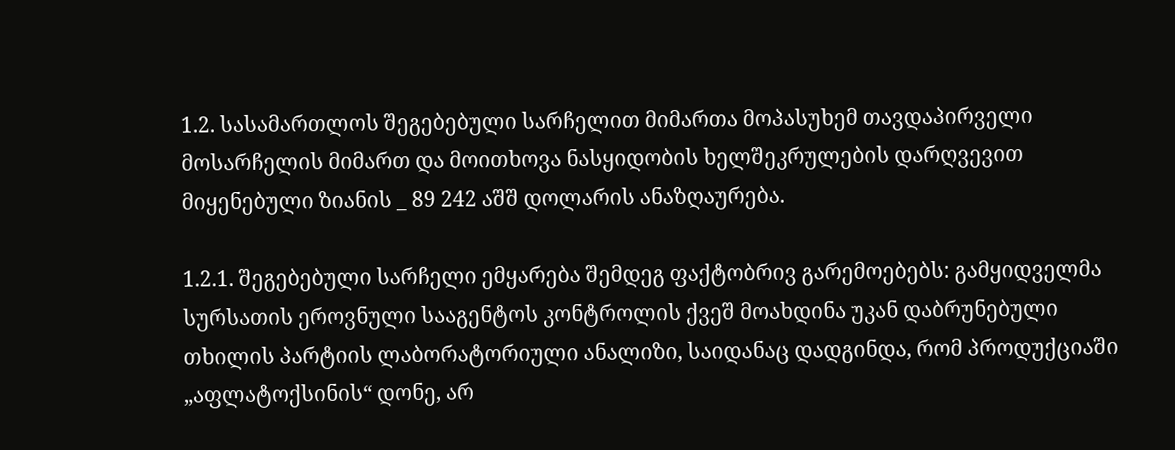1.2. სასამართლოს შეგებებული სარჩელით მიმართა მოპასუხემ თავდაპირველი მოსარჩელის მიმართ და მოითხოვა ნასყიდობის ხელშეკრულების დარღვევით მიყენებული ზიანის _ 89 242 აშშ დოლარის ანაზღაურება.

1.2.1. შეგებებული სარჩელი ემყარება შემდეგ ფაქტობრივ გარემოებებს: გამყიდველმა სურსათის ეროვნული სააგენტოს კონტროლის ქვეშ მოახდინა უკან დაბრუნებული თხილის პარტიის ლაბორატორიული ანალიზი, საიდანაც დადგინდა, რომ პროდუქციაში „აფლატოქსინის“ დონე, არ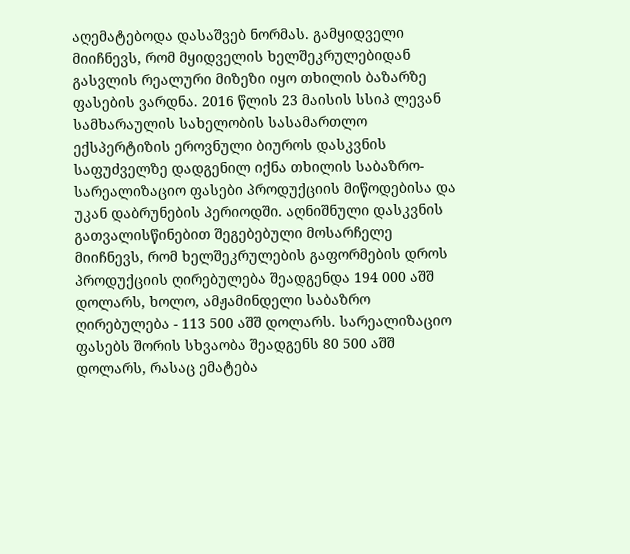აღემატებოდა დასაშვებ ნორმას. გამყიდველი მიიჩნევს, რომ მყიდველის ხელშეკრულებიდან გასვლის რეალური მიზეზი იყო თხილის ბაზარზე ფასების ვარდნა. 2016 წლის 23 მაისის სსიპ ლევან სამხარაულის სახელობის სასამართლო ექსპერტიზის ეროვნული ბიუროს დასკვნის საფუძველზე დადგენილ იქნა თხილის საბაზრო-სარეალიზაციო ფასები პროდუქციის მიწოდებისა და უკან დაბრუნების პერიოდში. აღნიშნული დასკვნის გათვალისწინებით შეგებებული მოსარჩელე მიიჩნევს, რომ ხელშეკრულების გაფორმების დროს პროდუქციის ღირებულება შეადგენდა 194 000 აშშ დოლარს, ხოლო, ამჟამინდელი საბაზრო ღირებულება - 113 500 აშშ დოლარს. სარეალიზაციო ფასებს შორის სხვაობა შეადგენს 80 500 აშშ დოლარს, რასაც ემატება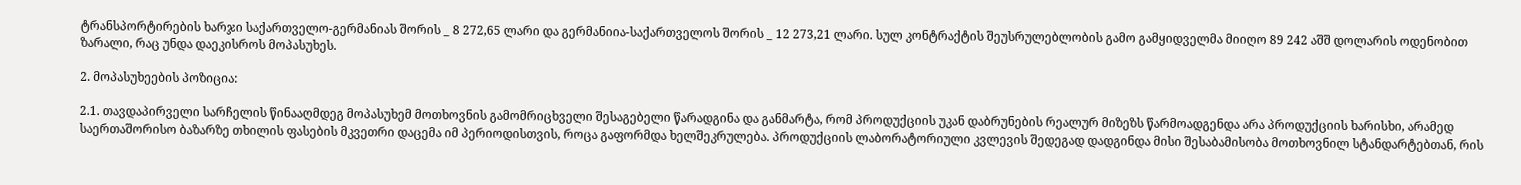ტრანსპორტირების ხარჯი საქართველო-გერმანიას შორის _ 8 272,65 ლარი და გერმანიია-საქართველოს შორის _ 12 273,21 ლარი. სულ კონტრაქტის შეუსრულებლობის გამო გამყიდველმა მიიღო 89 242 აშშ დოლარის ოდენობით ზარალი, რაც უნდა დაეკისროს მოპასუხეს.

2. მოპასუხეების პოზიცია:

2.1. თავდაპირველი სარჩელის წინააღმდეგ მოპასუხემ მოთხოვნის გამომრიცხველი შესაგებელი წარადგინა და განმარტა, რომ პროდუქციის უკან დაბრუნების რეალურ მიზეზს წარმოადგენდა არა პროდუქციის ხარისხი, არამედ საერთაშორისო ბაზარზე თხილის ფასების მკვეთრი დაცემა იმ პერიოდისთვის, როცა გაფორმდა ხელშეკრულება. პროდუქციის ლაბორატორიული კვლევის შედეგად დადგინდა მისი შესაბამისობა მოთხოვნილ სტანდარტებთან, რის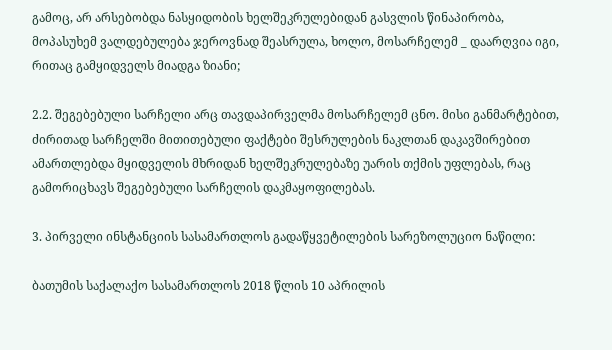გამოც, არ არსებობდა ნასყიდობის ხელშეკრულებიდან გასვლის წინაპირობა, მოპასუხემ ვალდებულება ჯეროვნად შეასრულა, ხოლო, მოსარჩელემ _ დაარღვია იგი, რითაც გამყიდველს მიადგა ზიანი;

2.2. შეგებებული სარჩელი არც თავდაპირველმა მოსარჩელემ ცნო. მისი განმარტებით, ძირითად სარჩელში მითითებული ფაქტები შესრულების ნაკლთან დაკავშირებით ამართლებდა მყიდველის მხრიდან ხელშეკრულებაზე უარის თქმის უფლებას, რაც გამორიცხავს შეგებებული სარჩელის დაკმაყოფილებას.

3. პირველი ინსტანციის სასამართლოს გადაწყვეტილების სარეზოლუციო ნაწილი:

ბათუმის საქალაქო სასამართლოს 2018 წლის 10 აპრილის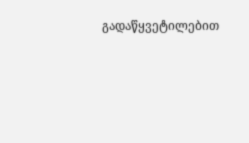გადაწყვეტილებით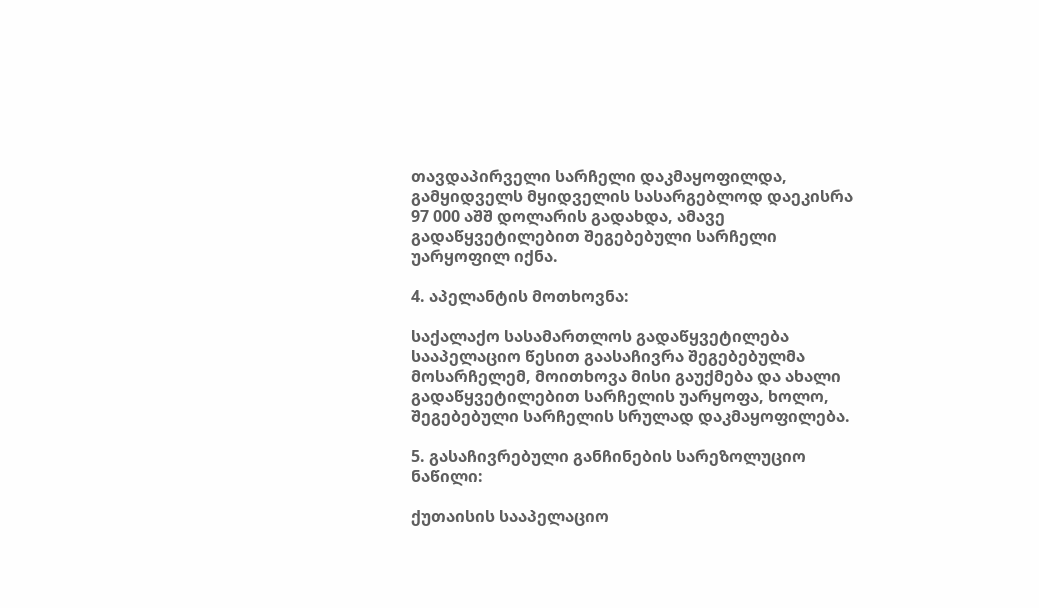თავდაპირველი სარჩელი დაკმაყოფილდა, გამყიდველს მყიდველის სასარგებლოდ დაეკისრა 97 000 აშშ დოლარის გადახდა, ამავე გადაწყვეტილებით შეგებებული სარჩელი უარყოფილ იქნა.

4. აპელანტის მოთხოვნა:

საქალაქო სასამართლოს გადაწყვეტილება სააპელაციო წესით გაასაჩივრა შეგებებულმა მოსარჩელემ, მოითხოვა მისი გაუქმება და ახალი გადაწყვეტილებით სარჩელის უარყოფა, ხოლო, შეგებებული სარჩელის სრულად დაკმაყოფილება.

5. გასაჩივრებული განჩინების სარეზოლუციო ნაწილი:

ქუთაისის სააპელაციო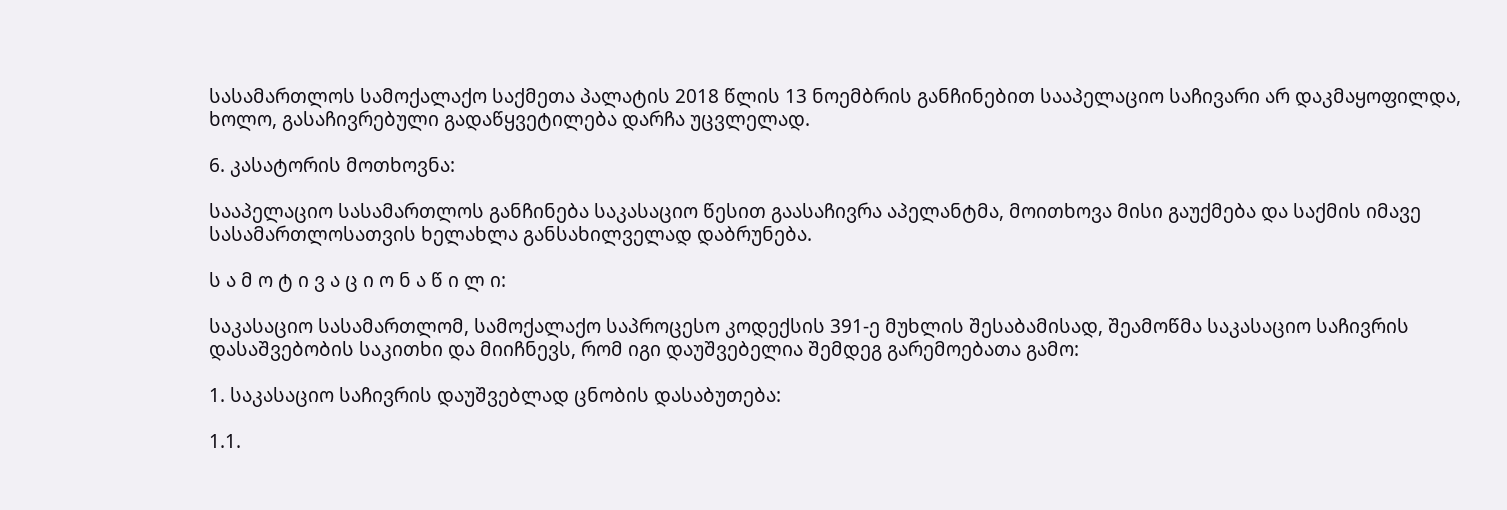სასამართლოს სამოქალაქო საქმეთა პალატის 2018 წლის 13 ნოემბრის განჩინებით სააპელაციო საჩივარი არ დაკმაყოფილდა, ხოლო, გასაჩივრებული გადაწყვეტილება დარჩა უცვლელად.

6. კასატორის მოთხოვნა:

სააპელაციო სასამართლოს განჩინება საკასაციო წესით გაასაჩივრა აპელანტმა, მოითხოვა მისი გაუქმება და საქმის იმავე სასამართლოსათვის ხელახლა განსახილველად დაბრუნება.

ს ა მ ო ტ ი ვ ა ც ი ო ნ ა წ ი ლ ი:

საკასაციო სასამართლომ, სამოქალაქო საპროცესო კოდექსის 391-ე მუხლის შესაბამისად, შეამოწმა საკასაციო საჩივრის დასაშვებობის საკითხი და მიიჩნევს, რომ იგი დაუშვებელია შემდეგ გარემოებათა გამო:

1. საკასაციო საჩივრის დაუშვებლად ცნობის დასაბუთება:

1.1.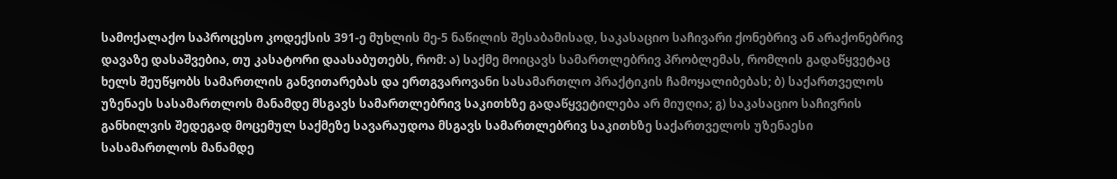სამოქალაქო საპროცესო კოდექსის 391-ე მუხლის მე-5 ნაწილის შესაბამისად, საკასაციო საჩივარი ქონებრივ ან არაქონებრივ დავაზე დასაშვებია, თუ კასატორი დაასაბუთებს, რომ: ა) საქმე მოიცავს სამართლებრივ პრობლემას, რომლის გადაწყვეტაც ხელს შეუწყობს სამართლის განვითარებას და ერთგვაროვანი სასამართლო პრაქტიკის ჩამოყალიბებას; ბ) საქართველოს უზენაეს სასამართლოს მანამდე მსგავს სამართლებრივ საკითხზე გადაწყვეტილება არ მიუღია; გ) საკასაციო საჩივრის განხილვის შედეგად მოცემულ საქმეზე სავარაუდოა მსგავს სამართლებრივ საკითხზე საქართველოს უზენაესი სასამართლოს მანამდე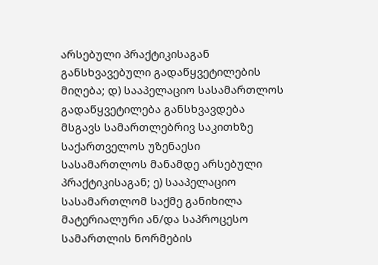არსებული პრაქტიკისაგან განსხვავებული გადაწყვეტილების მიღება; დ) სააპელაციო სასამართლოს გადაწყვეტილება განსხვავდება მსგავს სამართლებრივ საკითხზე საქართველოს უზენაესი სასამართლოს მანამდე არსებული პრაქტიკისაგან; ე) სააპელაციო სასამართლომ საქმე განიხილა მატერიალური ან/და საპროცესო სამართლის ნორმების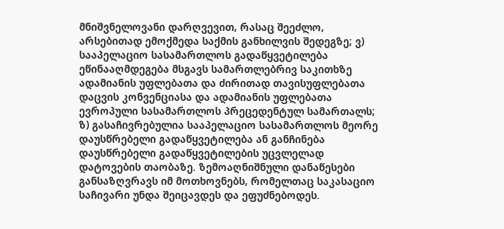მნიშვნელოვანი დარღვევით, რასაც შეეძლო, არსებითად ემოქმედა საქმის განხილვის შედეგზე; ვ) სააპელაციო სასამართლოს გადაწყვეტილება ეწინააღმდეგება მსგავს სამართლებრივ საკითხზე ადამიანის უფლებათა და ძირითად თავისუფლებათა დაცვის კონვენციასა და ადამიანის უფლებათა ევროპული სასამართლოს პრეცედენტულ სამართალს; ზ) გასაჩივრებულია სააპელაციო სასამართლოს მეორე დაუსწრებელი გადაწყვეტილება ან განჩინება დაუსწრებელი გადაწყვეტილების უცვლელად დატოვების თაობაზე. ზემოაღნიშნული დანაწესები განსაზღვრავს იმ მოთხოვნებს, რომელთაც საკასაციო საჩივარი უნდა შეიცავდეს და ეფუძნებოდეს.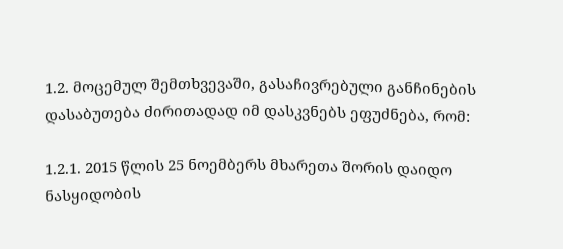1.2. მოცემულ შემთხვევაში, გასაჩივრებული განჩინების დასაბუთება ძირითადად იმ დასკვნებს ეფუძნება, რომ:

1.2.1. 2015 წლის 25 ნოემბერს მხარეთა შორის დაიდო ნასყიდობის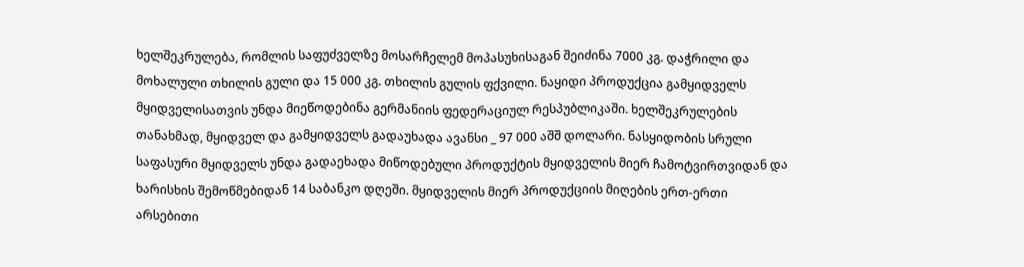ხელშეკრულება, რომლის საფუძველზე მოსარჩელემ მოპასუხისაგან შეიძინა 7000 კგ. დაჭრილი და მოხალული თხილის გული და 15 000 კგ. თხილის გულის ფქვილი. ნაყიდი პროდუქცია გამყიდველს მყიდველისათვის უნდა მიეწოდებინა გერმანიის ფედერაციულ რესპუბლიკაში. ხელშეკრულების თანახმად, მყიდველ და გამყიდველს გადაუხადა ავანსი _ 97 000 აშშ დოლარი. ნასყიდობის სრული საფასური მყიდველს უნდა გადაეხადა მიწოდებული პროდუქტის მყიდველის მიერ ჩამოტვირთვიდან და ხარისხის შემოწმებიდან 14 საბანკო დღეში. მყიდველის მიერ პროდუქციის მიღების ერთ-ერთი არსებითი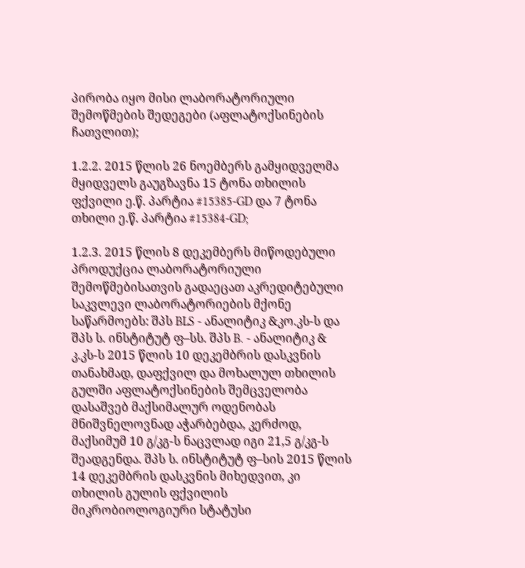პირობა იყო მისი ლაბორატორიული შემოწმების შედეგები (აფლატოქსინების ჩათვლით);

1.2.2. 2015 წლის 26 ნოემბერს გამყიდველმა მყიდველს გაუგზავნა 15 ტონა თხილის ფქვილი ე.წ. პარტია #15385-GD და 7 ტონა თხილი ე.წ. პარტია #15384-GD;

1.2.3. 2015 წლის 8 დეკემბერს მიწოდებული პროდუქცია ლაბორატორიული შემოწმებისათვის გადაეცათ აკრედიტებული საკვლევი ლაბორატორიების მქონე საწარმოებს: შპს BLS - ანალიტიკ &კო.კს-ს და შპს ს. ინსტიტუტ ფ–სს. შპს B. - ანალიტიკ & კ.კს-ს 2015 წლის 10 დეკემბრის დასკვნის თანახმად, დაფქვილ და მოხალულ თხილის გულში აფლატოქსინების შემცველობა დასაშვებ მაქსიმალურ ოდენობას მნიშვნელოვნად აჭარბებდა, კერძოდ, მაქსიმუმ 10 გ/კგ-ს ნაცვლად იგი 21,5 გ/კგ-ს შეადგენდა. შპს ს. ინსტიტუტ ფ–სის 2015 წლის 14 დეკემბრის დასკვნის მიხედვით, კი თხილის გულის ფქვილის მიკრობიოლოგიური სტატუსი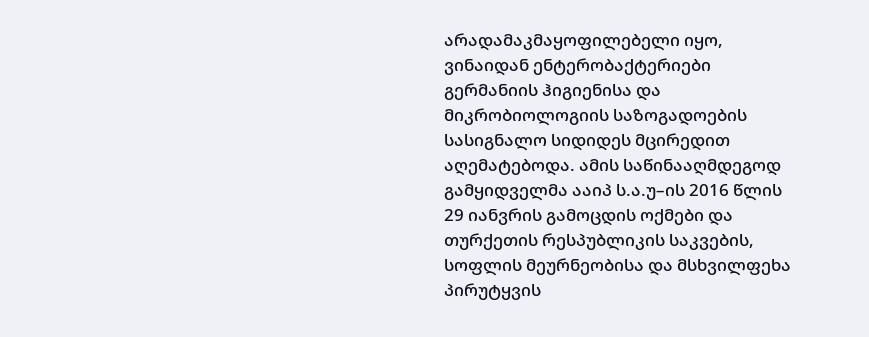არადამაკმაყოფილებელი იყო, ვინაიდან ენტერობაქტერიები გერმანიის ჰიგიენისა და მიკრობიოლოგიის საზოგადოების სასიგნალო სიდიდეს მცირედით აღემატებოდა. ამის საწინააღმდეგოდ გამყიდველმა ააიპ ს.ა.უ–ის 2016 წლის 29 იანვრის გამოცდის ოქმები და თურქეთის რესპუბლიკის საკვების, სოფლის მეურნეობისა და მსხვილფეხა პირუტყვის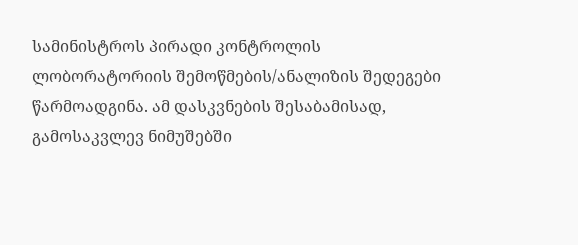სამინისტროს პირადი კონტროლის ლობორატორიის შემოწმების/ანალიზის შედეგები წარმოადგინა. ამ დასკვნების შესაბამისად, გამოსაკვლევ ნიმუშებში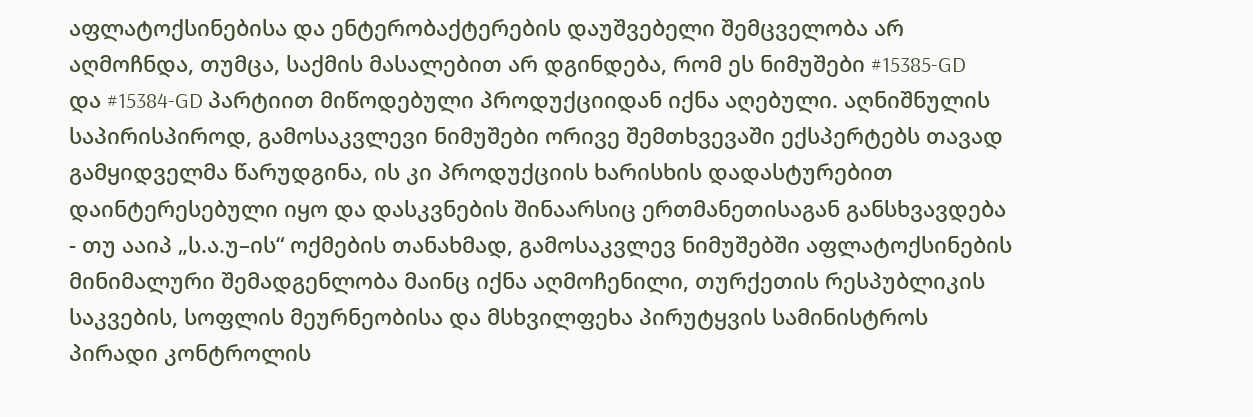აფლატოქსინებისა და ენტერობაქტერების დაუშვებელი შემცველობა არ აღმოჩნდა, თუმცა, საქმის მასალებით არ დგინდება, რომ ეს ნიმუშები #15385-GD და #15384-GD პარტიით მიწოდებული პროდუქციიდან იქნა აღებული. აღნიშნულის საპირისპიროდ, გამოსაკვლევი ნიმუშები ორივე შემთხვევაში ექსპერტებს თავად გამყიდველმა წარუდგინა, ის კი პროდუქციის ხარისხის დადასტურებით დაინტერესებული იყო და დასკვნების შინაარსიც ერთმანეთისაგან განსხვავდება - თუ ააიპ „ს.ა.უ–ის“ ოქმების თანახმად, გამოსაკვლევ ნიმუშებში აფლატოქსინების მინიმალური შემადგენლობა მაინც იქნა აღმოჩენილი, თურქეთის რესპუბლიკის საკვების, სოფლის მეურნეობისა და მსხვილფეხა პირუტყვის სამინისტროს პირადი კონტროლის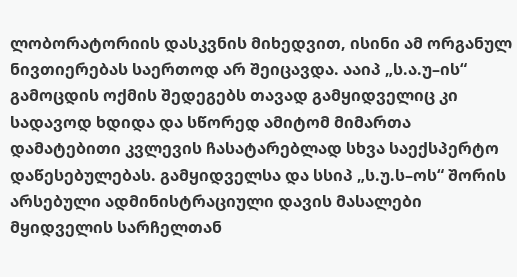ლობორატორიის დასკვნის მიხედვით, ისინი ამ ორგანულ ნივთიერებას საერთოდ არ შეიცავდა. ააიპ „ს.ა.უ–ის“ გამოცდის ოქმის შედეგებს თავად გამყიდველიც კი სადავოდ ხდიდა და სწორედ ამიტომ მიმართა დამატებითი კვლევის ჩასატარებლად სხვა საექსპერტო დაწესებულებას. გამყიდველსა და სსიპ „ს.უ.ს–ოს“ შორის არსებული ადმინისტრაციული დავის მასალები მყიდველის სარჩელთან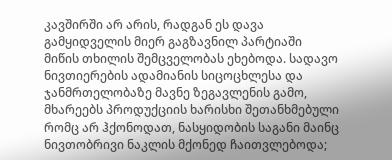კავშირში არ არის, რადგან ეს დავა გამყიდველის მიერ გაგზავნილ პარტიაში მიწის თხილის შემცველობას ეხებოდა. სადავო ნივთიერების ადამიანის სიცოცხლესა და ჯანმრთელობაზე მავნე ზეგავლენის გამო, მხარეებს პროდუქციის ხარისხი შეთანხმებული რომც არ ჰქონოდათ, ნასყიდობის საგანი მაინც ნივთობრივი ნაკლის მქონედ ჩაითვლებოდა;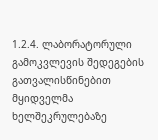1.2.4. ლაბორატორული გამოკვლევის შედეგების გათვალისწინებით მყიდველმა ხელშეკრულებაზე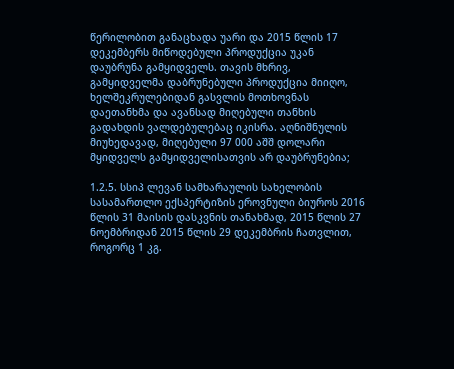წერილობით განაცხადა უარი და 2015 წლის 17 დეკემბერს მიწოდებული პროდუქცია უკან დაუბრუნა გამყიდველს. თავის მხრივ, გამყიდველმა დაბრუნებული პროდუქცია მიიღო, ხელშეკრულებიდან გასვლის მოთხოვნას დაეთანხმა და ავანსად მიღებული თანხის გადახდის ვალდებულებაც იკისრა. აღნიშნულის მიუხედავად, მიღებული 97 000 აშშ დოლარი მყიდველს გამყიდველისათვის არ დაუბრუნებია;

1.2.5. სსიპ ლევან სამხარაულის სახელობის სასამართლო ექსპერტიზის ეროვნული ბიუროს 2016 წლის 31 მაისის დასკვნის თანახმად, 2015 წლის 27 ნოემბრიდან 2015 წლის 29 დეკემბრის ჩათვლით, როგორც 1 კგ.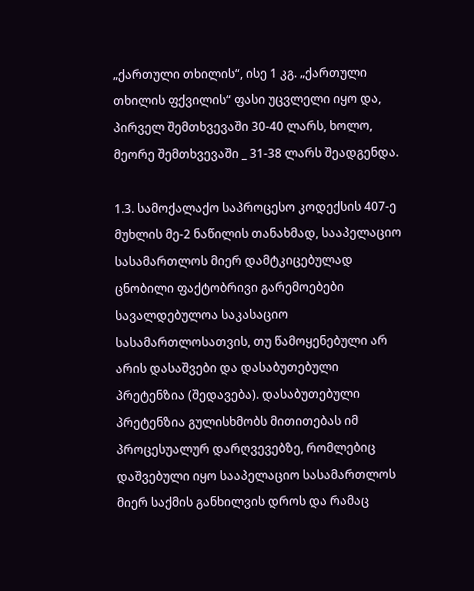„ქართული თხილის“, ისე 1 კგ. „ქართული თხილის ფქვილის“ ფასი უცვლელი იყო და, პირველ შემთხვევაში 30-40 ლარს, ხოლო, მეორე შემთხვევაში _ 31-38 ლარს შეადგენდა.

1.3. სამოქალაქო საპროცესო კოდექსის 407-ე მუხლის მე-2 ნაწილის თანახმად, სააპელაციო სასამართლოს მიერ დამტკიცებულად ცნობილი ფაქტობრივი გარემოებები სავალდებულოა საკასაციო სასამართლოსათვის, თუ წამოყენებული არ არის დასაშვები და დასაბუთებული პრეტენზია (შედავება). დასაბუთებული პრეტენზია გულისხმობს მითითებას იმ პროცესუალურ დარღვევებზე, რომლებიც დაშვებული იყო სააპელაციო სასამართლოს მიერ საქმის განხილვის დროს და რამაც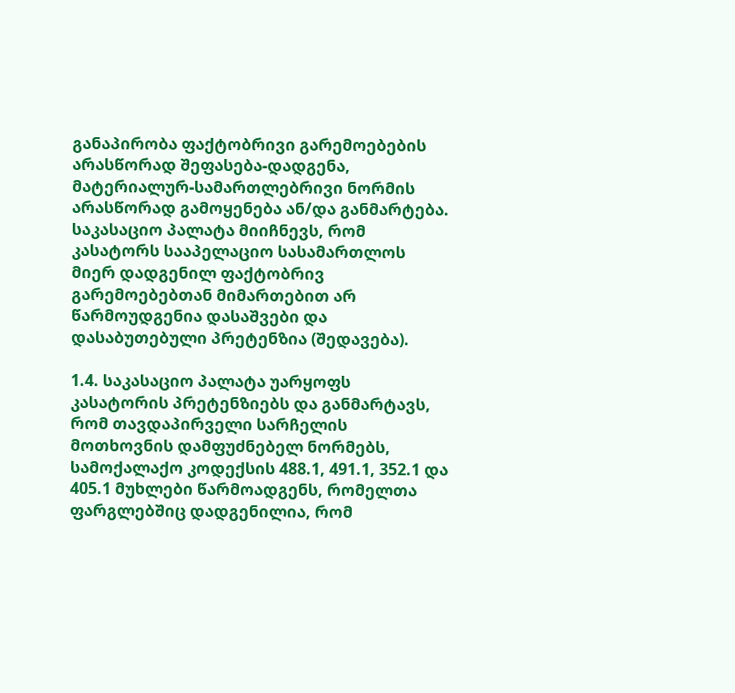განაპირობა ფაქტობრივი გარემოებების არასწორად შეფასება-დადგენა, მატერიალურ-სამართლებრივი ნორმის არასწორად გამოყენება ან/და განმარტება. საკასაციო პალატა მიიჩნევს, რომ კასატორს სააპელაციო სასამართლოს მიერ დადგენილ ფაქტობრივ გარემოებებთან მიმართებით არ წარმოუდგენია დასაშვები და დასაბუთებული პრეტენზია (შედავება).

1.4. საკასაციო პალატა უარყოფს კასატორის პრეტენზიებს და განმარტავს, რომ თავდაპირველი სარჩელის მოთხოვნის დამფუძნებელ ნორმებს, სამოქალაქო კოდექსის 488.1, 491.1, 352.1 და 405.1 მუხლები წარმოადგენს, რომელთა ფარგლებშიც დადგენილია, რომ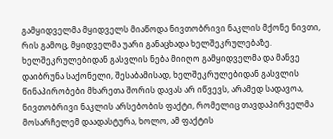გამყიდველმა მყიდველს მიაწოდა ნივთობრივი ნაკლის მქონე ნივთი, რის გამოც, მყიდველმა უარი განაცხადა ხელშეკრულებაზე. ხელშეკრულებიდან გასვლის ნება მიიღო გამყიდველმა და მანვე დაიბრუნა საქონელი, შესაბამისად, ხელშეკრულებიდან გასვლის წინაპირობები მხარეთა შორის დავას არ იწვევს, არამედ სადავოა, ნივთობრივი ნაკლის არსებობის ფაქტი, რომელიც თავდაპირველმა მოსარჩელემ დაადასტურა, ხოლო, ამ ფაქტის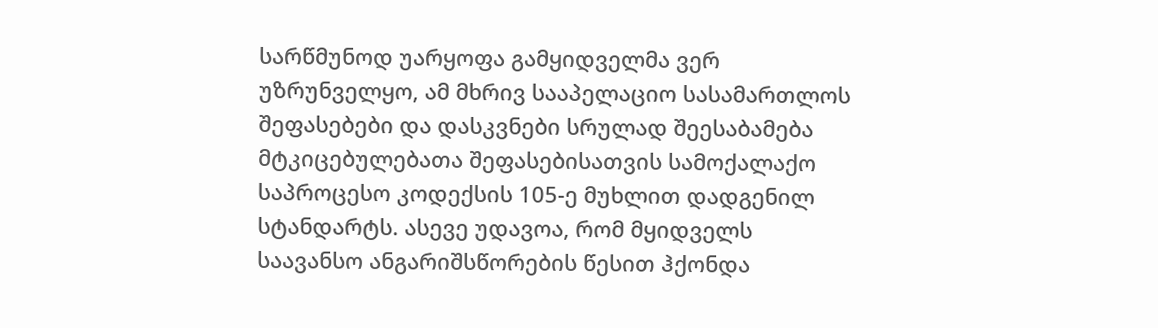სარწმუნოდ უარყოფა გამყიდველმა ვერ უზრუნველყო, ამ მხრივ სააპელაციო სასამართლოს შეფასებები და დასკვნები სრულად შეესაბამება მტკიცებულებათა შეფასებისათვის სამოქალაქო საპროცესო კოდექსის 105-ე მუხლით დადგენილ სტანდარტს. ასევე უდავოა, რომ მყიდველს საავანსო ანგარიშსწორების წესით ჰქონდა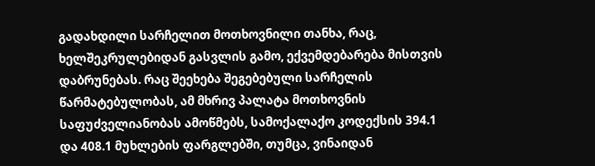გადახდილი სარჩელით მოთხოვნილი თანხა, რაც, ხელშეკრულებიდან გასვლის გამო, ექვემდებარება მისთვის დაბრუნებას. რაც შეეხება შეგებებული სარჩელის წარმატებულობას, ამ მხრივ პალატა მოთხოვნის საფუძველიანობას ამოწმებს, სამოქალაქო კოდექსის 394.1 და 408.1 მუხლების ფარგლებში, თუმცა, ვინაიდან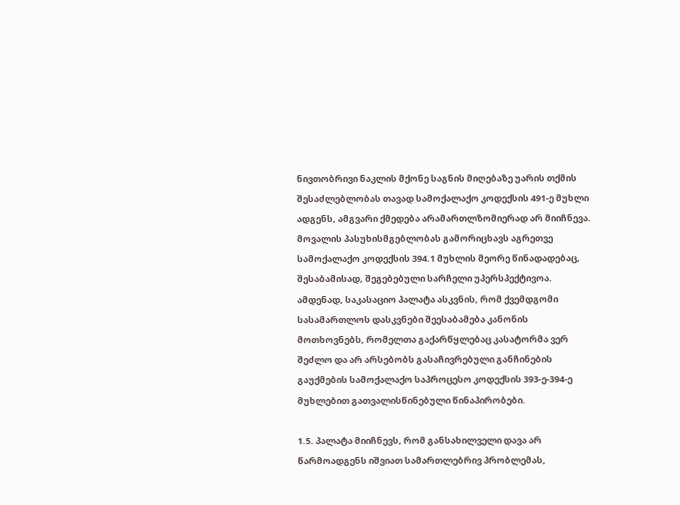ნივთობრივი ნაკლის მქონე საგნის მიღებაზე უარის თქმის შესაძლებლობას თავად სამოქალაქო კოდექსის 491-ე მუხლი ადგენს, ამგვარი ქმედება არამართლზომიერად არ მიიჩნევა. მოვალის პასუხისმგებლობას გამორიცხავს აგრეთვე სამოქალაქო კოდექსის 394.1 მუხლის მეორე წინადადებაც, შესაბამისად, შეგებებული სარჩელი უპერსპექტივოა. ამდენად, საკასაციო პალატა ასკვნის, რომ ქვემდგომი სასამართლოს დასკვნები შეესაბამება კანონის მოთხოვნებს, რომელთა გაქარწყლებაც კასატორმა ვერ შეძლო და არ არსებობს გასაჩივრებული განჩინების გაუქმების სამოქალაქო საპროცესო კოდექსის 393-ე-394-ე მუხლებით გათვალისწინებული წინაპირობები.

1.5. პალატა მიიჩნევს, რომ განსახილველი დავა არ წარმოადგენს იშვიათ სამართლებრივ პრობლემას,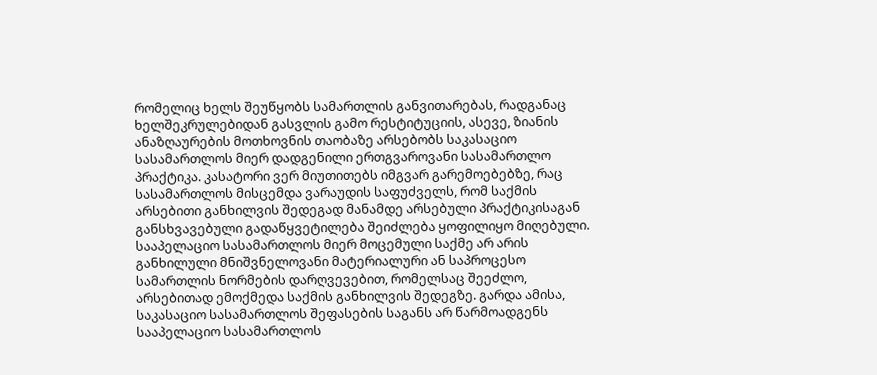რომელიც ხელს შეუწყობს სამართლის განვითარებას, რადგანაც ხელშეკრულებიდან გასვლის გამო რესტიტუციის, ასევე, ზიანის ანაზღაურების მოთხოვნის თაობაზე არსებობს საკასაციო სასამართლოს მიერ დადგენილი ერთგვაროვანი სასამართლო პრაქტიკა. კასატორი ვერ მიუთითებს იმგვარ გარემოებებზე, რაც სასამართლოს მისცემდა ვარაუდის საფუძველს, რომ საქმის არსებითი განხილვის შედეგად მანამდე არსებული პრაქტიკისაგან განსხვავებული გადაწყვეტილება შეიძლება ყოფილიყო მიღებული. სააპელაციო სასამართლოს მიერ მოცემული საქმე არ არის განხილული მნიშვნელოვანი მატერიალური ან საპროცესო სამართლის ნორმების დარღვევებით, რომელსაც შეეძლო, არსებითად ემოქმედა საქმის განხილვის შედეგზე. გარდა ამისა, საკასაციო სასამართლოს შეფასების საგანს არ წარმოადგენს სააპელაციო სასამართლოს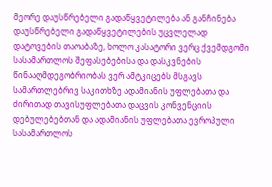მეორე დაუსწრებელი გადაწყვეტილება ან განჩინება დაუსწრებელი გადაწყვეტილების უცვლელად დატოვების თაოაბაზე, ხოლო კასატორი ვერც ქვემდგომი სასამართლოს შეფასებებისა და დასკვნების წინააღმდეგობრიობას ვერ ამტკიცებს მსგავს სამართლებრივ საკითხზე ადამიანის უფლებათა და ძირითად თავისუფლებათა დაცვის კონვენციის დებულებებთან და ადამიანის უფლებათა ევროპული სასამართლოს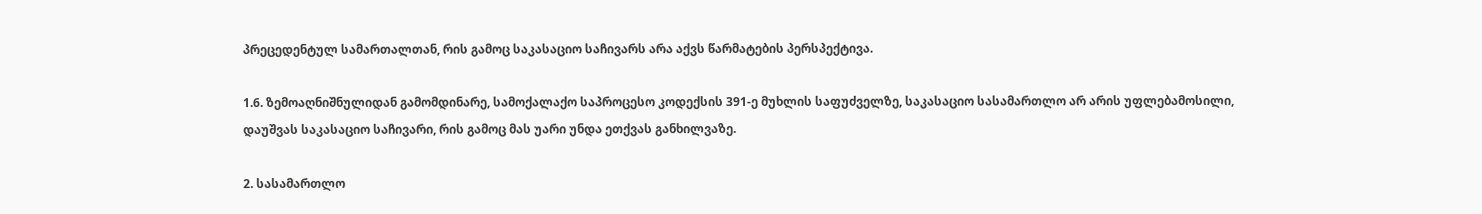პრეცედენტულ სამართალთან, რის გამოც საკასაციო საჩივარს არა აქვს წარმატების პერსპექტივა.

1.6. ზემოაღნიშნულიდან გამომდინარე, სამოქალაქო საპროცესო კოდექსის 391-ე მუხლის საფუძველზე, საკასაციო სასამართლო არ არის უფლებამოსილი, დაუშვას საკასაციო საჩივარი, რის გამოც მას უარი უნდა ეთქვას განხილვაზე.

2. სასამართლო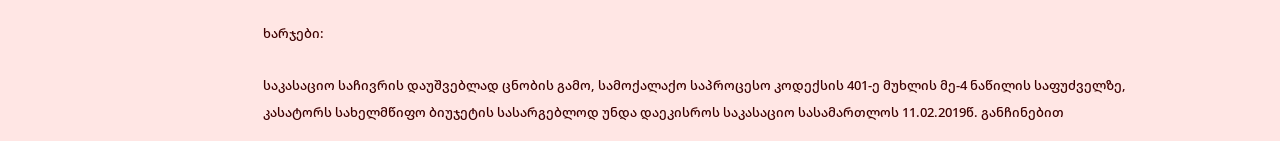ხარჯები:

საკასაციო საჩივრის დაუშვებლად ცნობის გამო, სამოქალაქო საპროცესო კოდექსის 401-ე მუხლის მე-4 ნაწილის საფუძველზე, კასატორს სახელმწიფო ბიუჯეტის სასარგებლოდ უნდა დაეკისროს საკასაციო სასამართლოს 11.02.2019წ. განჩინებით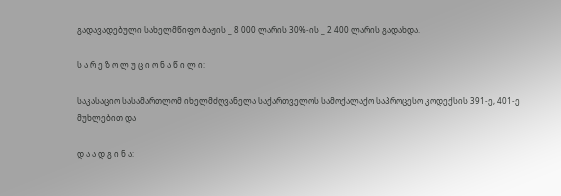გადავადებული სახელმწიფო ბაჟის _ 8 000 ლარის 30%-ის _ 2 400 ლარის გადახდა.

ს ა რ ე ზ ო ლ უ ც ი ო ნ ა წ ი ლ ი:

საკასაციო სასამართლომ იხელმძღვანელა საქართველოს სამოქალაქო საპროცესო კოდექსის 391-ე, 401-ე მუხლებით და

დ ა ა დ გ ი ნ ა: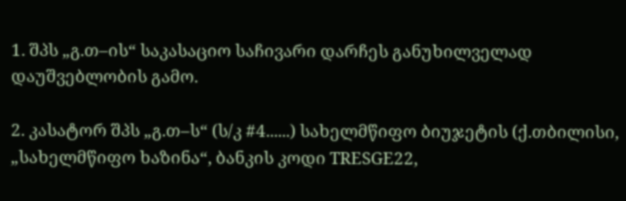1. შპს „გ.თ–ის“ საკასაციო საჩივარი დარჩეს განუხილველად დაუშვებლობის გამო.

2. კასატორ შპს „გ.თ–ს“ (ს/კ #4......) სახელმწიფო ბიუჯეტის (ქ.თბილისი, „სახელმწიფო ხაზინა“, ბანკის კოდი TRESGE22,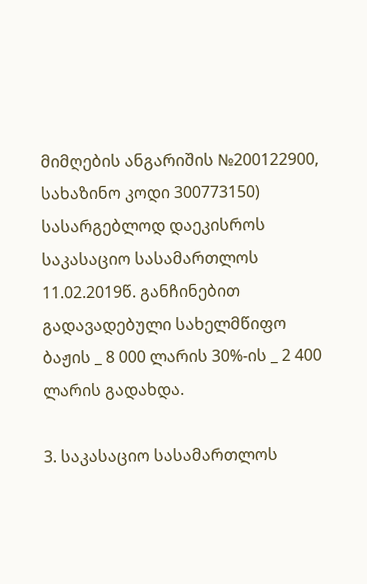მიმღების ანგარიშის №200122900, სახაზინო კოდი 300773150) სასარგებლოდ დაეკისროს საკასაციო სასამართლოს 11.02.2019წ. განჩინებით გადავადებული სახელმწიფო ბაჟის _ 8 000 ლარის 30%-ის _ 2 400 ლარის გადახდა.

3. საკასაციო სასამართლოს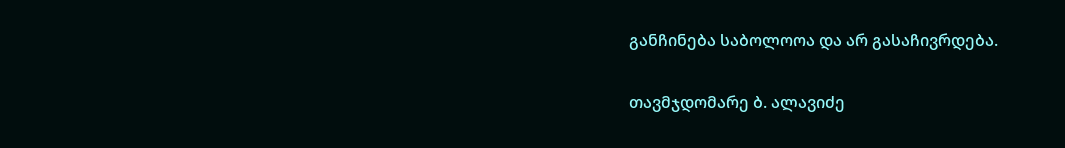განჩინება საბოლოოა და არ გასაჩივრდება.

თავმჯდომარე ბ. ალავიძე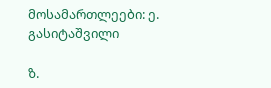მოსამართლეები: ე. გასიტაშვილი

ზ.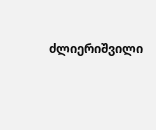ძლიერიშვილი